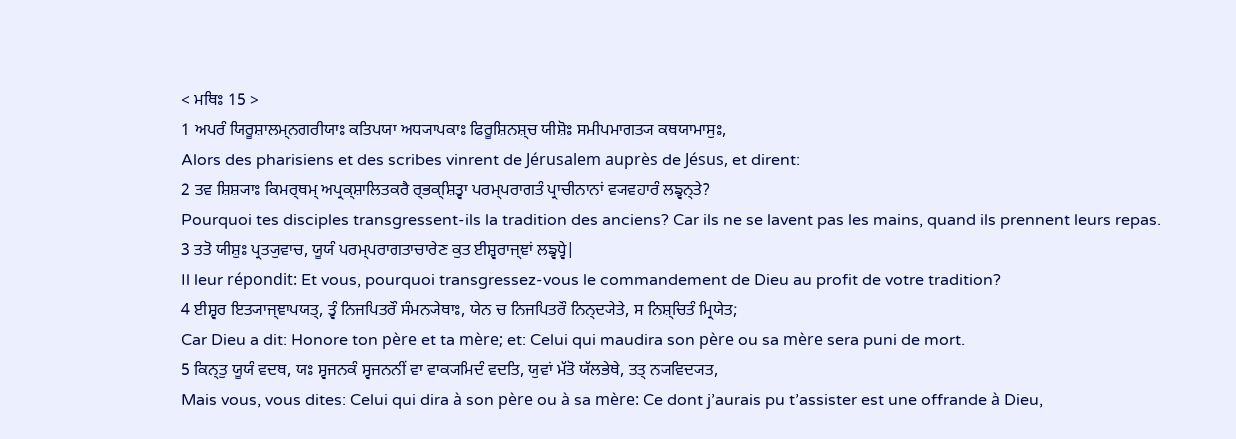< ਮਥਿਃ 15 >
1 ਅਪਰੰ ਯਿਰੂਸ਼ਾਲਮ੍ਨਗਰੀਯਾਃ ਕਤਿਪਯਾ ਅਧ੍ਯਾਪਕਾਃ ਫਿਰੂਸ਼ਿਨਸ਼੍ਚ ਯੀਸ਼ੋਃ ਸਮੀਪਮਾਗਤ੍ਯ ਕਥਯਾਮਾਸੁਃ,
Alors des pharisiens et des scribes vinrent de Jérusalem auprès de Jésus, et dirent:
2 ਤਵ ਸ਼ਿਸ਼੍ਯਾਃ ਕਿਮਰ੍ਥਮ੍ ਅਪ੍ਰਕ੍ਸ਼ਾਲਿਤਕਰੈ ਰ੍ਭਕ੍ਸ਼ਿਤ੍ਵਾ ਪਰਮ੍ਪਰਾਗਤੰ ਪ੍ਰਾਚੀਨਾਨਾਂ ਵ੍ਯਵਹਾਰੰ ਲਙ੍ਵਨ੍ਤੇ?
Pourquoi tes disciples transgressent-ils la tradition des anciens? Car ils ne se lavent pas les mains, quand ils prennent leurs repas.
3 ਤਤੋ ਯੀਸ਼ੁਃ ਪ੍ਰਤ੍ਯੁਵਾਚ, ਯੂਯੰ ਪਰਮ੍ਪਰਾਗਤਾਚਾਰੇਣ ਕੁਤ ਈਸ਼੍ਵਰਾਜ੍ਞਾਂ ਲਙ੍ਵਧ੍ਵੇ|
Il leur répondit: Et vous, pourquoi transgressez-vous le commandement de Dieu au profit de votre tradition?
4 ਈਸ਼੍ਵਰ ਇਤ੍ਯਾਜ੍ਞਾਪਯਤ੍, ਤ੍ਵੰ ਨਿਜਪਿਤਰੌ ਸੰਮਨ੍ਯੇਥਾਃ, ਯੇਨ ਚ ਨਿਜਪਿਤਰੌ ਨਿਨ੍ਦ੍ਯੇਤੇ, ਸ ਨਿਸ਼੍ਚਿਤੰ ਮ੍ਰਿਯੇਤ;
Car Dieu a dit: Honore ton père et ta mère; et: Celui qui maudira son père ou sa mère sera puni de mort.
5 ਕਿਨ੍ਤੁ ਯੂਯੰ ਵਦਥ, ਯਃ ਸ੍ਵਜਨਕੰ ਸ੍ਵਜਨਨੀਂ ਵਾ ਵਾਕ੍ਯਮਿਦੰ ਵਦਤਿ, ਯੁਵਾਂ ਮੱਤੋ ਯੱਲਭੇਥੇ, ਤਤ੍ ਨ੍ਯਵਿਦ੍ਯਤ,
Mais vous, vous dites: Celui qui dira à son père ou à sa mère: Ce dont j’aurais pu t’assister est une offrande à Dieu,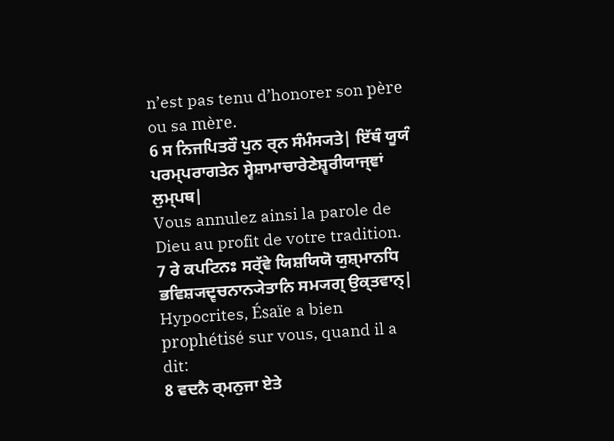n’est pas tenu d’honorer son père ou sa mère.
6 ਸ ਨਿਜਪਿਤਰੌ ਪੁਨ ਰ੍ਨ ਸੰਮੰਸ੍ਯਤੇ| ਇੱਥੰ ਯੂਯੰ ਪਰਮ੍ਪਰਾਗਤੇਨ ਸ੍ਵੇਸ਼ਾਮਾਚਾਰੇਣੇਸ਼੍ਵਰੀਯਾਜ੍ਞਾਂ ਲੁਮ੍ਪਥ|
Vous annulez ainsi la parole de Dieu au profit de votre tradition.
7 ਰੇ ਕਪਟਿਨਃ ਸਰ੍ੱਵੇ ਯਿਸ਼ਯਿਯੋ ਯੁਸ਼੍ਮਾਨਧਿ ਭਵਿਸ਼੍ਯਦ੍ਵਚਨਾਨ੍ਯੇਤਾਨਿ ਸਮ੍ਯਗ੍ ਉਕ੍ਤਵਾਨ੍|
Hypocrites, Ésaïe a bien prophétisé sur vous, quand il a dit:
8 ਵਦਨੈ ਰ੍ਮਨੁਜਾ ਏਤੇ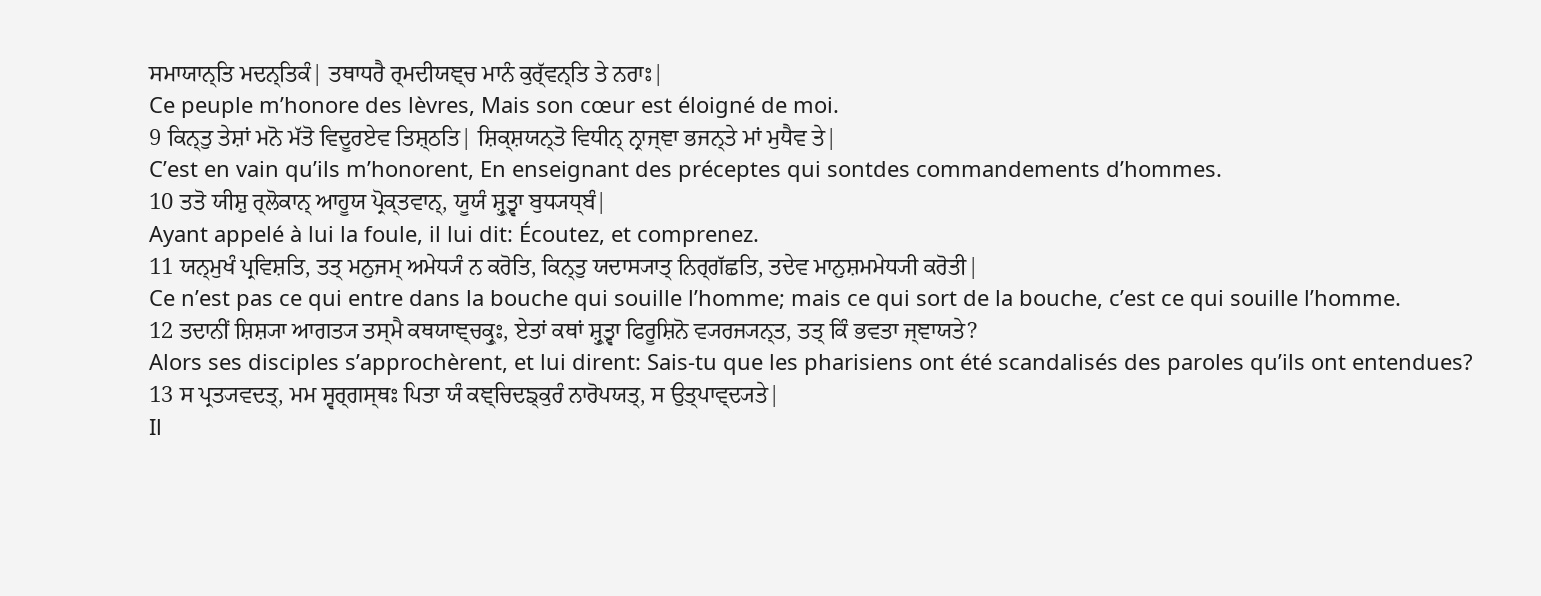ਸਮਾਯਾਨ੍ਤਿ ਮਦਨ੍ਤਿਕੰ| ਤਥਾਧਰੈ ਰ੍ਮਦੀਯਞ੍ਚ ਮਾਨੰ ਕੁਰ੍ੱਵਨ੍ਤਿ ਤੇ ਨਰਾਃ|
Ce peuple m’honore des lèvres, Mais son cœur est éloigné de moi.
9 ਕਿਨ੍ਤੁ ਤੇਸ਼ਾਂ ਮਨੋ ਮੱਤੋ ਵਿਦੂਰਏਵ ਤਿਸ਼੍ਠਤਿ| ਸ਼ਿਕ੍ਸ਼ਯਨ੍ਤੋ ਵਿਧੀਨ੍ ਨ੍ਰਾਜ੍ਞਾ ਭਜਨ੍ਤੇ ਮਾਂ ਮੁਧੈਵ ਤੇ|
C’est en vain qu’ils m’honorent, En enseignant des préceptes qui sontdes commandements d’hommes.
10 ਤਤੋ ਯੀਸ਼ੁ ਰ੍ਲੋਕਾਨ੍ ਆਹੂਯ ਪ੍ਰੋਕ੍ਤਵਾਨ੍, ਯੂਯੰ ਸ਼੍ਰੁਤ੍ਵਾ ਬੁਧ੍ਯਧ੍ਬੰ|
Ayant appelé à lui la foule, il lui dit: Écoutez, et comprenez.
11 ਯਨ੍ਮੁਖੰ ਪ੍ਰਵਿਸ਼ਤਿ, ਤਤ੍ ਮਨੁਜਮ੍ ਅਮੇਧ੍ਯੰ ਨ ਕਰੋਤਿ, ਕਿਨ੍ਤੁ ਯਦਾਸ੍ਯਾਤ੍ ਨਿਰ੍ਗੱਛਤਿ, ਤਦੇਵ ਮਾਨੁਸ਼ਮਮੇਧ੍ਯੀ ਕਰੋਤੀ|
Ce n’est pas ce qui entre dans la bouche qui souille l’homme; mais ce qui sort de la bouche, c’est ce qui souille l’homme.
12 ਤਦਾਨੀਂ ਸ਼ਿਸ਼੍ਯਾ ਆਗਤ੍ਯ ਤਸ੍ਮੈ ਕਥਯਾਞ੍ਚਕ੍ਰੁਃ, ਏਤਾਂ ਕਥਾਂ ਸ਼੍ਰੁਤ੍ਵਾ ਫਿਰੂਸ਼ਿਨੋ ਵ੍ਯਰਜ੍ਯਨ੍ਤ, ਤਤ੍ ਕਿੰ ਭਵਤਾ ਜ੍ਞਾਯਤੇ?
Alors ses disciples s’approchèrent, et lui dirent: Sais-tu que les pharisiens ont été scandalisés des paroles qu’ils ont entendues?
13 ਸ ਪ੍ਰਤ੍ਯਵਦਤ੍, ਮਮ ਸ੍ਵਰ੍ਗਸ੍ਥਃ ਪਿਤਾ ਯੰ ਕਞ੍ਚਿਦਙ੍ਕੁਰੰ ਨਾਰੋਪਯਤ੍, ਸ ਉਤ੍ਪਾਵ੍ਦ੍ਯਤੇ|
Il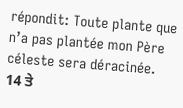répondit: Toute plante que n’a pas plantée mon Père céleste sera déracinée.
14 ਤੇ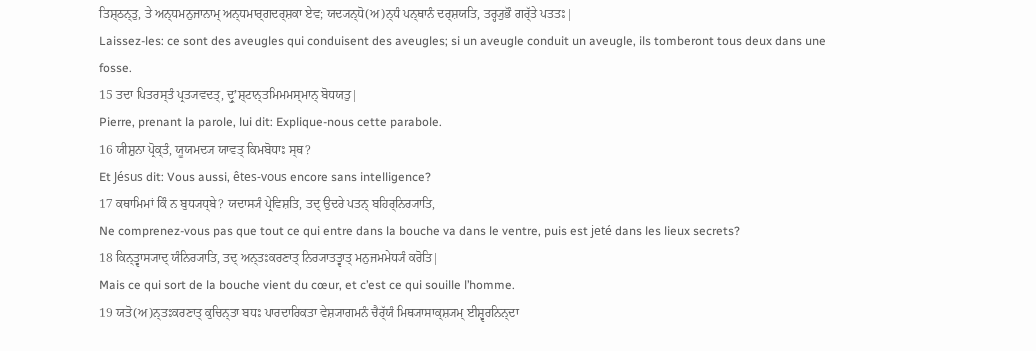ਤਿਸ਼੍ਠਨ੍ਤੁ, ਤੇ ਅਨ੍ਧਮਨੁਜਾਨਾਮ੍ ਅਨ੍ਧਮਾਰ੍ਗਦਰ੍ਸ਼ਕਾ ਏਵ; ਯਦ੍ਯਨ੍ਧੋ(ਅ)ਨ੍ਧੰ ਪਨ੍ਥਾਨੰ ਦਰ੍ਸ਼ਯਤਿ, ਤਰ੍ਹ੍ਯੁਭੌ ਗਰ੍ੱਤੇ ਪਤਤਃ|
Laissez-les: ce sont des aveugles qui conduisent des aveugles; si un aveugle conduit un aveugle, ils tomberont tous deux dans une fosse.
15 ਤਦਾ ਪਿਤਰਸ੍ਤੰ ਪ੍ਰਤ੍ਯਵਦਤ੍, ਦ੍ਰੁʼਸ਼੍ਟਾਨ੍ਤਮਿਮਮਸ੍ਮਾਨ੍ ਬੋਧਯਤੁ|
Pierre, prenant la parole, lui dit: Explique-nous cette parabole.
16 ਯੀਸ਼ੁਨਾ ਪ੍ਰੋਕ੍ਤੰ, ਯੂਯਮਦ੍ਯ ਯਾਵਤ੍ ਕਿਮਬੋਧਾਃ ਸ੍ਥ?
Et Jésus dit: Vous aussi, êtes-vous encore sans intelligence?
17 ਕਥਾਮਿਮਾਂ ਕਿੰ ਨ ਬੁਧ੍ਯਧ੍ਬੇ? ਯਦਾਸ੍ਯੰ ਪ੍ਰੇਵਿਸ਼ਤਿ, ਤਦ੍ ਉਦਰੇ ਪਤਨ੍ ਬਹਿਰ੍ਨਿਰ੍ਯਾਤਿ,
Ne comprenez-vous pas que tout ce qui entre dans la bouche va dans le ventre, puis est jeté dans les lieux secrets?
18 ਕਿਨ੍ਤ੍ਵਾਸ੍ਯਾਦ੍ ਯੰਨਿਰ੍ਯਾਤਿ, ਤਦ੍ ਅਨ੍ਤਃਕਰਣਾਤ੍ ਨਿਰ੍ਯਾਤਤ੍ਵਾਤ੍ ਮਨੁਜਮਮੇਧ੍ਯੰ ਕਰੋਤਿ|
Mais ce qui sort de la bouche vient du cœur, et c’est ce qui souille l’homme.
19 ਯਤੋ(ਅ)ਨ੍ਤਃਕਰਣਾਤ੍ ਕੁਚਿਨ੍ਤਾ ਬਧਃ ਪਾਰਦਾਰਿਕਤਾ ਵੇਸ਼੍ਯਾਗਮਨੰ ਚੈਰ੍ੱਯੰ ਮਿਥ੍ਯਾਸਾਕ੍ਸ਼੍ਯਮ੍ ਈਸ਼੍ਵਰਨਿਨ੍ਦਾ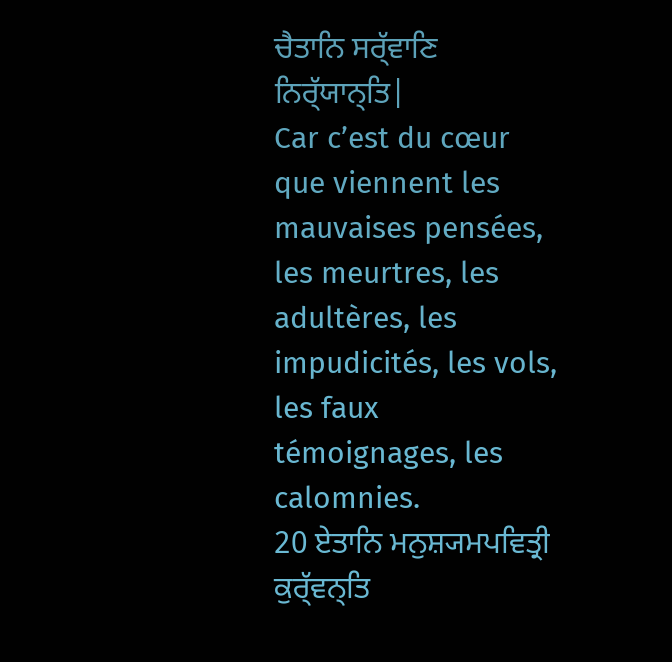ਚੈਤਾਨਿ ਸਰ੍ੱਵਾਣਿ ਨਿਰ੍ੱਯਾਨ੍ਤਿ|
Car c’est du cœur que viennent les mauvaises pensées, les meurtres, les adultères, les impudicités, les vols, les faux témoignages, les calomnies.
20 ਏਤਾਨਿ ਮਨੁਸ਼੍ਯਮਪਵਿਤ੍ਰੀ ਕੁਰ੍ੱਵਨ੍ਤਿ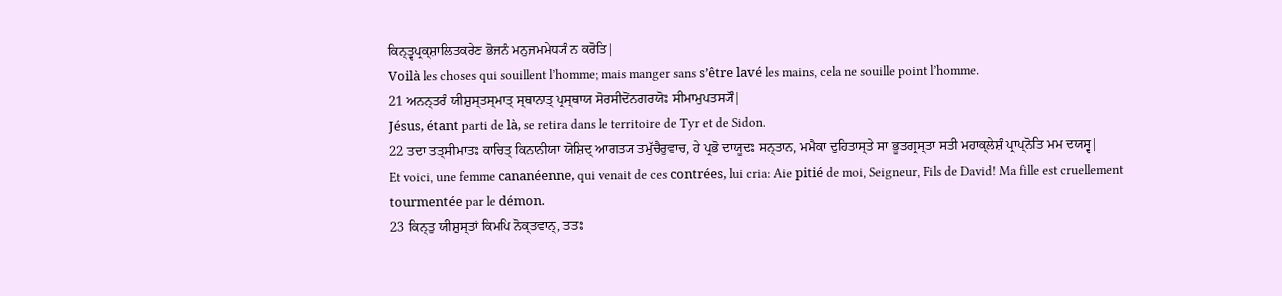ਕਿਨ੍ਤ੍ਵਪ੍ਰਕ੍ਸ਼ਾਲਿਤਕਰੇਣ ਭੋਜਨੰ ਮਨੁਜਮਮੇਧ੍ਯੰ ਨ ਕਰੋਤਿ|
Voilà les choses qui souillent l’homme; mais manger sans s’être lavé les mains, cela ne souille point l’homme.
21 ਅਨਨ੍ਤਰੰ ਯੀਸ਼ੁਸ੍ਤਸ੍ਮਾਤ੍ ਸ੍ਥਾਨਾਤ੍ ਪ੍ਰਸ੍ਥਾਯ ਸੋਰਸੀਦੋਂਨਗਰਯੋਃ ਸੀਮਾਮੁਪਤਸ੍ਯੌ|
Jésus, étant parti de là, se retira dans le territoire de Tyr et de Sidon.
22 ਤਦਾ ਤਤ੍ਸੀਮਾਤਃ ਕਾਚਿਤ੍ ਕਿਨਾਨੀਯਾ ਯੋਸ਼ਿਦ੍ ਆਗਤ੍ਯ ਤਮੁੱਚੈਰੁਵਾਚ, ਹੇ ਪ੍ਰਭੋ ਦਾਯੂਦਃ ਸਨ੍ਤਾਨ, ਮਮੈਕਾ ਦੁਹਿਤਾਸ੍ਤੇ ਸਾ ਭੂਤਗ੍ਰਸ੍ਤਾ ਸਤੀ ਮਹਾਕ੍ਲੇਸ਼ੰ ਪ੍ਰਾਪ੍ਨੋਤਿ ਮਮ ਦਯਸ੍ਵ|
Et voici, une femme cananéenne, qui venait de ces contrées, lui cria: Aie pitié de moi, Seigneur, Fils de David! Ma fille est cruellement tourmentée par le démon.
23 ਕਿਨ੍ਤੁ ਯੀਸ਼ੁਸ੍ਤਾਂ ਕਿਮਪਿ ਨੋਕ੍ਤਵਾਨ੍, ਤਤਃ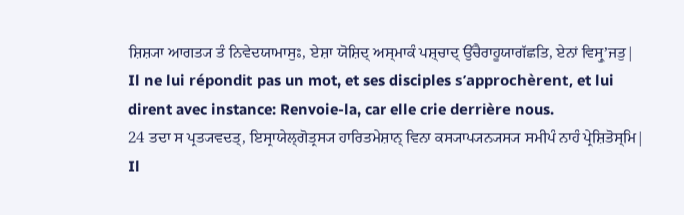ਸ਼ਿਸ਼੍ਯਾ ਆਗਤ੍ਯ ਤੰ ਨਿਵੇਦਯਾਮਾਸੁਃ, ਏਸ਼ਾ ਯੋਸ਼ਿਦ੍ ਅਸ੍ਮਾਕੰ ਪਸ਼੍ਚਾਦ੍ ਉੱਚੈਰਾਹੂਯਾਗੱਛਤਿ, ਏਨਾਂ ਵਿਸ੍ਰੁʼਜਤੁ|
Il ne lui répondit pas un mot, et ses disciples s’approchèrent, et lui dirent avec instance: Renvoie-la, car elle crie derrière nous.
24 ਤਦਾ ਸ ਪ੍ਰਤ੍ਯਵਦਤ੍, ਇਸ੍ਰਾਯੇਲ੍ਗੋਤ੍ਰਸ੍ਯ ਹਾਰਿਤਮੇਸ਼ਾਨ੍ ਵਿਨਾ ਕਸ੍ਯਾਪ੍ਯਨ੍ਯਸ੍ਯ ਸਮੀਪੰ ਨਾਹੰ ਪ੍ਰੇਸ਼ਿਤੋਸ੍ਮਿ|
Il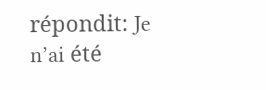répondit: Je n’ai été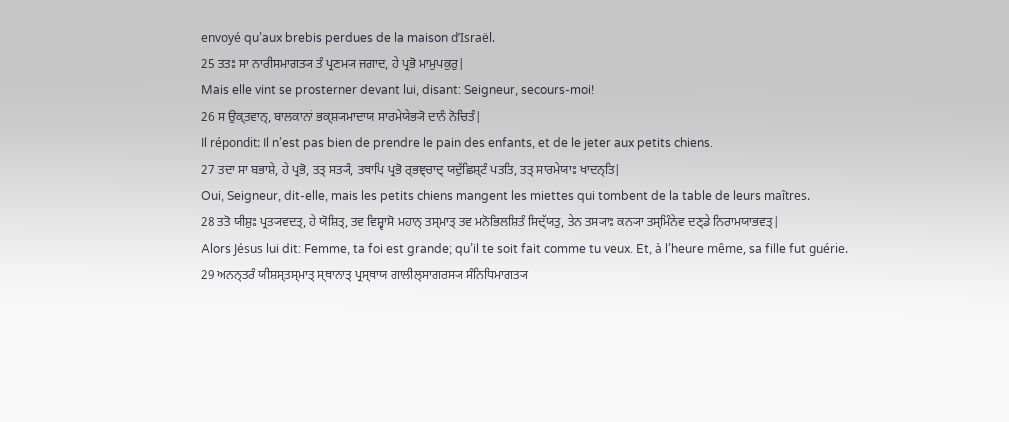envoyé qu’aux brebis perdues de la maison d’Israël.
25 ਤਤਃ ਸਾ ਨਾਰੀਸਮਾਗਤ੍ਯ ਤੰ ਪ੍ਰਣਮ੍ਯ ਜਗਾਦ, ਹੇ ਪ੍ਰਭੋ ਮਾਮੁਪਕੁਰੁ|
Mais elle vint se prosterner devant lui, disant: Seigneur, secours-moi!
26 ਸ ਉਕ੍ਤਵਾਨ੍, ਬਾਲਕਾਨਾਂ ਭਕ੍ਸ਼੍ਯਮਾਦਾਯ ਸਾਰਮੇਯੇਭ੍ਯੋ ਦਾਨੰ ਨੋਚਿਤੰ|
Il répondit: Il n’est pas bien de prendre le pain des enfants, et de le jeter aux petits chiens.
27 ਤਦਾ ਸਾ ਬਭਾਸ਼ੇ, ਹੇ ਪ੍ਰਭੋ, ਤਤ੍ ਸਤ੍ਯੰ, ਤਥਾਪਿ ਪ੍ਰਭੋ ਰ੍ਭਞ੍ਚਾਦ੍ ਯਦੁੱਛਿਸ਼੍ਟੰ ਪਤਤਿ, ਤਤ੍ ਸਾਰਮੇਯਾਃ ਖਾਦਨ੍ਤਿ|
Oui, Seigneur, dit-elle, mais les petits chiens mangent les miettes qui tombent de la table de leurs maîtres.
28 ਤਤੋ ਯੀਸ਼ੁਃ ਪ੍ਰਤ੍ਯਵਦਤ੍, ਹੇ ਯੋਸ਼ਿਤ੍, ਤਵ ਵਿਸ਼੍ਵਾਸੋ ਮਹਾਨ੍ ਤਸ੍ਮਾਤ੍ ਤਵ ਮਨੋਭਿਲਸ਼ਿਤੰ ਸਿਦ੍ੱਯਤੁ, ਤੇਨ ਤਸ੍ਯਾਃ ਕਨ੍ਯਾ ਤਸ੍ਮਿੰਨੇਵ ਦਣ੍ਡੇ ਨਿਰਾਮਯਾਭਵਤ੍|
Alors Jésus lui dit: Femme, ta foi est grande; qu’il te soit fait comme tu veux. Et, à l’heure même, sa fille fut guérie.
29 ਅਨਨ੍ਤਰੰ ਯੀਸ਼ਸ੍ਤਸ੍ਮਾਤ੍ ਸ੍ਥਾਨਾਤ੍ ਪ੍ਰਸ੍ਥਾਯ ਗਾਲੀਲ੍ਸਾਗਰਸ੍ਯ ਸੰਨਿਧਿਮਾਗਤ੍ਯ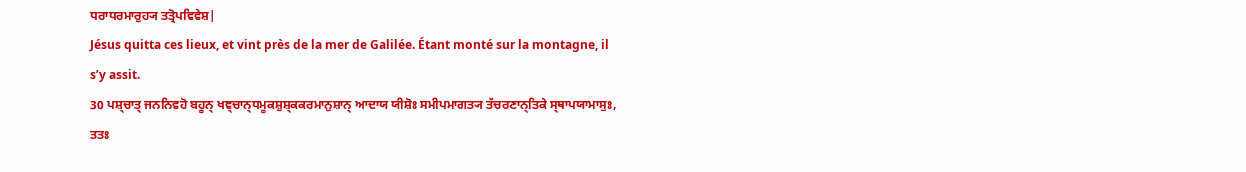ਧਰਾਧਰਮਾਰੁਹ੍ਯ ਤਤ੍ਰੋਪਵਿਵੇਸ਼|
Jésus quitta ces lieux, et vint près de la mer de Galilée. Étant monté sur la montagne, il s’y assit.
30 ਪਸ਼੍ਚਾਤ੍ ਜਨਨਿਵਹੋ ਬਹੂਨ੍ ਖਞ੍ਚਾਨ੍ਧਮੂਕਸ਼ੁਸ਼੍ਕਕਰਮਾਨੁਸ਼ਾਨ੍ ਆਦਾਯ ਯੀਸ਼ੋਃ ਸਮੀਪਮਾਗਤ੍ਯ ਤੱਚਰਣਾਨ੍ਤਿਕੇ ਸ੍ਥਾਪਯਾਮਾਸੁਃ, ਤਤਃ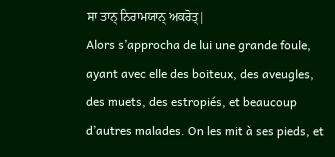ਸਾ ਤਾਨ੍ ਨਿਰਾਮਯਾਨ੍ ਅਕਰੋਤ੍|
Alors s’approcha de lui une grande foule, ayant avec elle des boiteux, des aveugles, des muets, des estropiés, et beaucoup d’autres malades. On les mit à ses pieds, et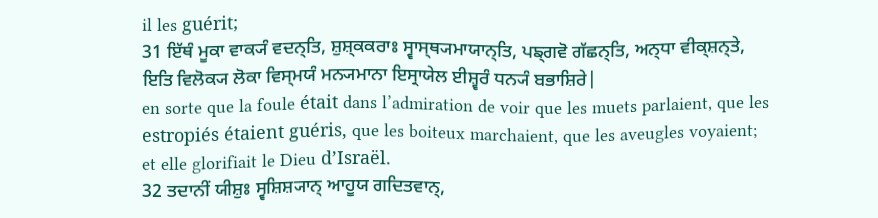il les guérit;
31 ਇੱਥੰ ਮੂਕਾ ਵਾਕ੍ਯੰ ਵਦਨ੍ਤਿ, ਸ਼ੁਸ਼੍ਕਕਰਾਃ ਸ੍ਵਾਸ੍ਥ੍ਯਮਾਯਾਨ੍ਤਿ, ਪਙ੍ਗਵੋ ਗੱਛਨ੍ਤਿ, ਅਨ੍ਧਾ ਵੀਕ੍ਸ਼ਨ੍ਤੇ, ਇਤਿ ਵਿਲੋਕ੍ਯ ਲੋਕਾ ਵਿਸ੍ਮਯੰ ਮਨ੍ਯਮਾਨਾ ਇਸ੍ਰਾਯੇਲ ਈਸ਼੍ਵਰੰ ਧਨ੍ਯੰ ਬਭਾਸ਼ਿਰੇ|
en sorte que la foule était dans l’admiration de voir que les muets parlaient, que les estropiés étaient guéris, que les boiteux marchaient, que les aveugles voyaient; et elle glorifiait le Dieu d’Israël.
32 ਤਦਾਨੀਂ ਯੀਸ਼ੁਃ ਸ੍ਵਸ਼ਿਸ਼੍ਯਾਨ੍ ਆਹੂਯ ਗਦਿਤਵਾਨ੍,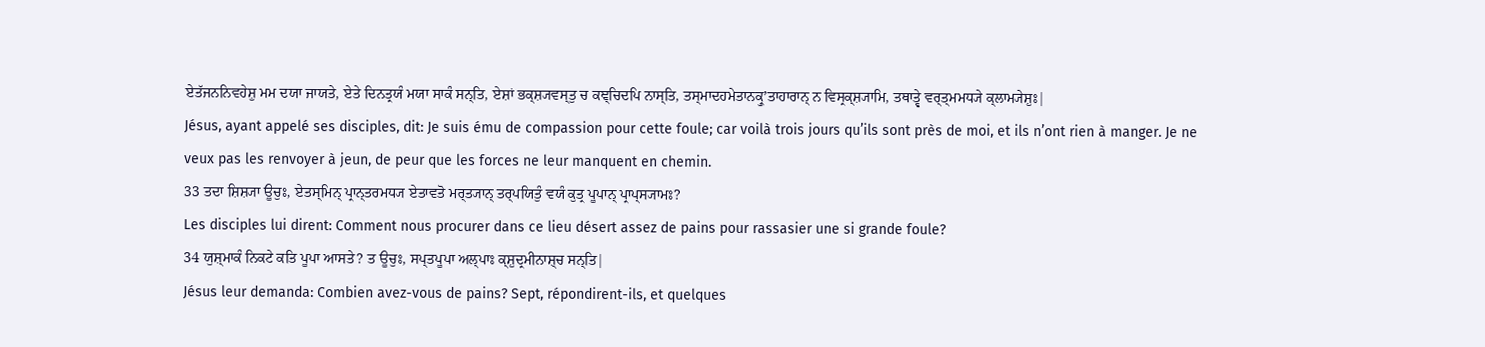ਏਤੱਜਨਨਿਵਹੇਸ਼ੁ ਮਮ ਦਯਾ ਜਾਯਤੇ, ਏਤੇ ਦਿਨਤ੍ਰਯੰ ਮਯਾ ਸਾਕੰ ਸਨ੍ਤਿ, ਏਸ਼ਾਂ ਭਕ੍ਸ਼੍ਯਵਸ੍ਤੁ ਚ ਕਞ੍ਚਿਦਪਿ ਨਾਸ੍ਤਿ, ਤਸ੍ਮਾਦਹਮੇਤਾਨਕ੍ਰੁʼਤਾਹਾਰਾਨ੍ ਨ ਵਿਸ੍ਰਕ੍ਸ਼੍ਯਾਮਿ, ਤਥਾਤ੍ਵੇ ਵਰ੍ਤ੍ਮਮਧ੍ਯੇ ਕ੍ਲਾਮ੍ਯੇਸ਼ੁਃ|
Jésus, ayant appelé ses disciples, dit: Je suis ému de compassion pour cette foule; car voilà trois jours qu’ils sont près de moi, et ils n’ont rien à manger. Je ne veux pas les renvoyer à jeun, de peur que les forces ne leur manquent en chemin.
33 ਤਦਾ ਸ਼ਿਸ਼੍ਯਾ ਊਚੁਃ, ਏਤਸ੍ਮਿਨ੍ ਪ੍ਰਾਨ੍ਤਰਮਧ੍ਯ ਏਤਾਵਤੋ ਮਰ੍ਤ੍ਯਾਨ੍ ਤਰ੍ਪਯਿਤੁੰ ਵਯੰ ਕੁਤ੍ਰ ਪੂਪਾਨ੍ ਪ੍ਰਾਪ੍ਸ੍ਯਾਮਃ?
Les disciples lui dirent: Comment nous procurer dans ce lieu désert assez de pains pour rassasier une si grande foule?
34 ਯੁਸ਼੍ਮਾਕੰ ਨਿਕਟੇ ਕਤਿ ਪੂਪਾ ਆਸਤੇ? ਤ ਊਚੁਃ, ਸਪ੍ਤਪੂਪਾ ਅਲ੍ਪਾਃ ਕ੍ਸ਼ੁਦ੍ਰਮੀਨਾਸ਼੍ਚ ਸਨ੍ਤਿ|
Jésus leur demanda: Combien avez-vous de pains? Sept, répondirent-ils, et quelques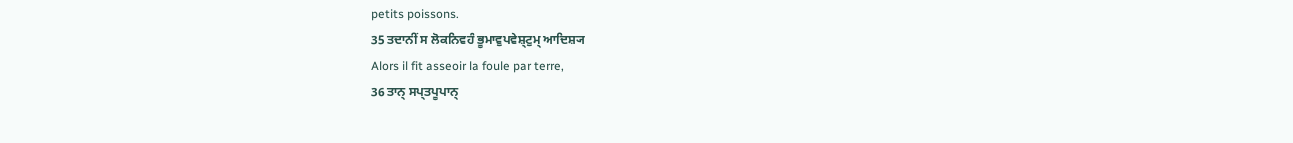petits poissons.
35 ਤਦਾਨੀਂ ਸ ਲੋਕਨਿਵਹੰ ਭੂਮਾਵੁਪਵੇਸ਼੍ਟੁਮ੍ ਆਦਿਸ਼੍ਯ
Alors il fit asseoir la foule par terre,
36 ਤਾਨ੍ ਸਪ੍ਤਪੂਪਾਨ੍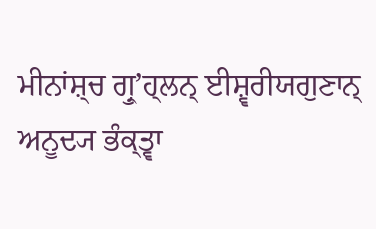ਮੀਨਾਂਸ਼੍ਚ ਗ੍ਰੁʼਹ੍ਲਨ੍ ਈਸ਼੍ਵਰੀਯਗੁਣਾਨ੍ ਅਨੂਦ੍ਯ ਭੰਕ੍ਤ੍ਵਾ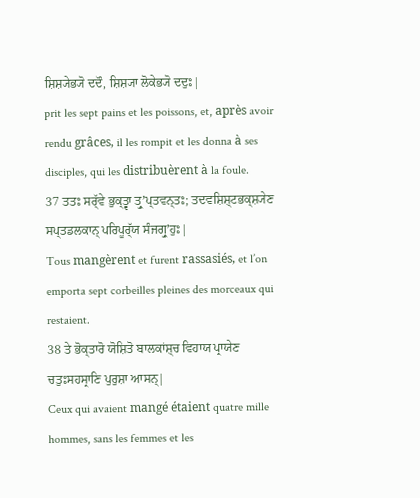ਸ਼ਿਸ਼੍ਯੇਭ੍ਯੋ ਦਦੌ, ਸ਼ਿਸ਼੍ਯਾ ਲੋਕੇਭ੍ਯੋ ਦਦੁਃ|
prit les sept pains et les poissons, et, après avoir rendu grâces, il les rompit et les donna à ses disciples, qui les distribuèrent à la foule.
37 ਤਤਃ ਸਰ੍ੱਵੇ ਭੁਕ੍ਤ੍ਵਾ ਤ੍ਰੁʼਪ੍ਤਵਨ੍ਤਃ; ਤਦਵਸ਼ਿਸ਼੍ਟਭਕ੍ਸ਼੍ਯੇਣ ਸਪ੍ਤਡਲਕਾਨ੍ ਪਰਿਪੂਰ੍ੱਯ ਸੰਜਗ੍ਰੁʼਹੁਃ|
Tous mangèrent et furent rassasiés, et l’on emporta sept corbeilles pleines des morceaux qui restaient.
38 ਤੇ ਭੋਕ੍ਤਾਰੋ ਯੋਸ਼ਿਤੋ ਬਾਲਕਾਂਸ਼੍ਚ ਵਿਹਾਯ ਪ੍ਰਾਯੇਣ ਚਤੁਃਸਹਸ੍ਰਾਣਿ ਪੁਰੁਸ਼ਾ ਆਸਨ੍|
Ceux qui avaient mangé étaient quatre mille hommes, sans les femmes et les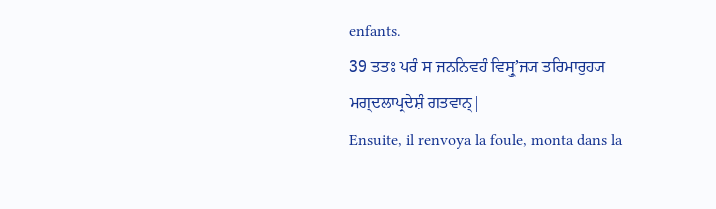enfants.
39 ਤਤਃ ਪਰੰ ਸ ਜਨਨਿਵਹੰ ਵਿਸ੍ਰੁʼਜ੍ਯ ਤਰਿਮਾਰੁਹ੍ਯ ਮਗ੍ਦਲਾਪ੍ਰਦੇਸ਼ੰ ਗਤਵਾਨ੍|
Ensuite, il renvoya la foule, monta dans la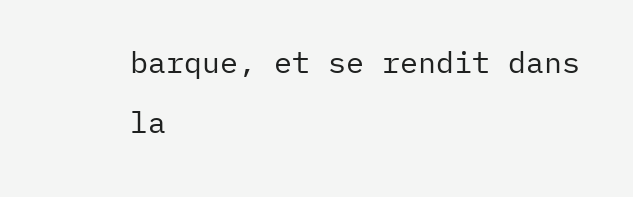barque, et se rendit dans la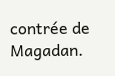contrée de Magadan.